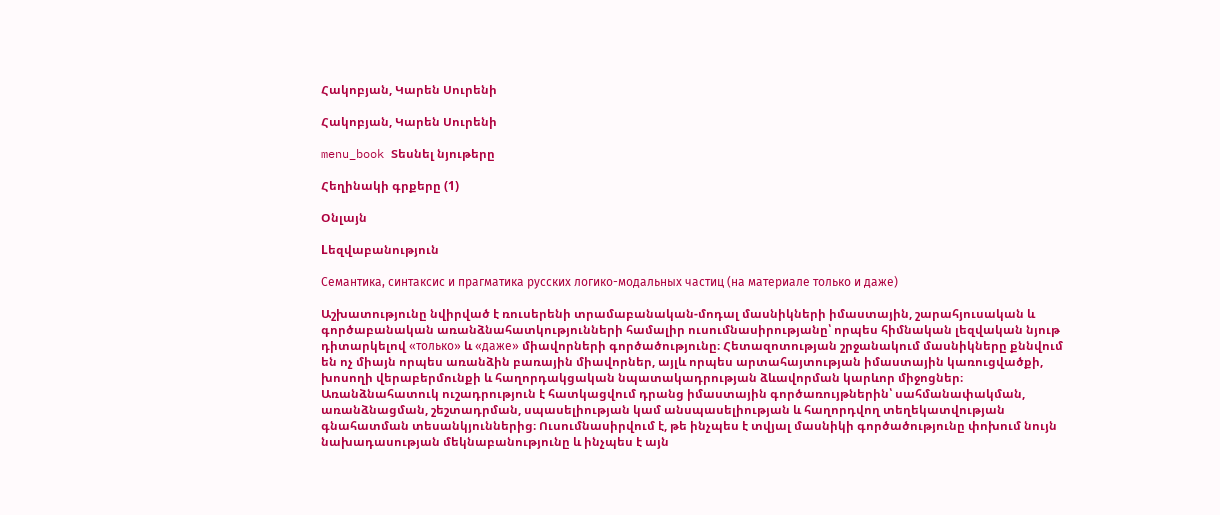Հակոբյան, Կարեն Սուրենի

Հակոբյան, Կարեն Սուրենի

menu_book Տեսնել նյութերը

Հեղինակի գրքերը (1)

Օնլայն

Lեզվաբանություն

Семантика, синтаксис и прагматика русских логико-модальных частиц (на материале только и даже)

Աշխատությունը նվիրված է ռուսերենի տրամաբանական-մոդալ մասնիկների իմաստային, շարահյուսական և գործաբանական առանձնահատկությունների համալիր ուսումնասիրությանը՝ որպես հիմնական լեզվական նյութ դիտարկելով «только» և «даже» միավորների գործածությունը։ Հետազոտության շրջանակում մասնիկները քննվում են ոչ միայն որպես առանձին բառային միավորներ, այլև որպես արտահայտության իմաստային կառուցվածքի, խոսողի վերաբերմունքի և հաղորդակցական նպատակադրության ձևավորման կարևոր միջոցներ։ Առանձնահատուկ ուշադրություն է հատկացվում դրանց իմաստային գործառույթներին՝ սահմանափակման, առանձնացման, շեշտադրման, սպասելիության կամ անսպասելիության և հաղորդվող տեղեկատվության գնահատման տեսանկյուններից։ Ուսումնասիրվում է, թե ինչպես է տվյալ մասնիկի գործածությունը փոխում նույն նախադասության մեկնաբանությունը և ինչպես է այն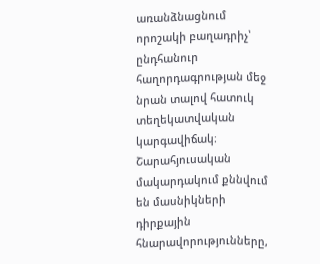առանձնացնում որոշակի բաղադրիչ՝ ընդհանուր հաղորդագրության մեջ նրան տալով հատուկ տեղեկատվական կարգավիճակ։ Շարահյուսական մակարդակում քննվում են մասնիկների դիրքային հնարավորությունները,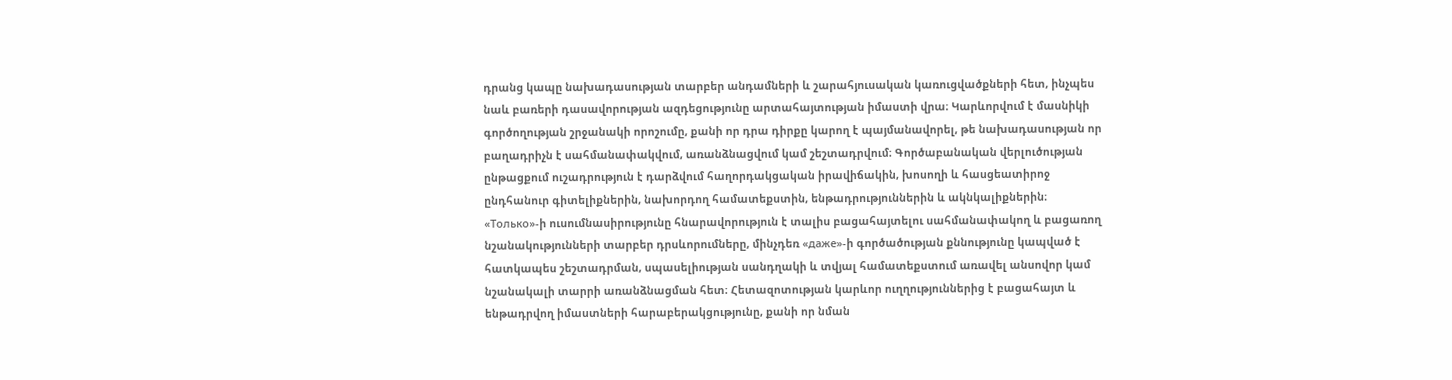դրանց կապը նախադասության տարբեր անդամների և շարահյուսական կառուցվածքների հետ, ինչպես նաև բառերի դասավորության ազդեցությունը արտահայտության իմաստի վրա։ Կարևորվում է մասնիկի գործողության շրջանակի որոշումը, քանի որ դրա դիրքը կարող է պայմանավորել, թե նախադասության որ բաղադրիչն է սահմանափակվում, առանձնացվում կամ շեշտադրվում։ Գործաբանական վերլուծության ընթացքում ուշադրություն է դարձվում հաղորդակցական իրավիճակին, խոսողի և հասցեատիրոջ ընդհանուր գիտելիքներին, նախորդող համատեքստին, ենթադրություններին և ակնկալիքներին։ «Только»-ի ուսումնասիրությունը հնարավորություն է տալիս բացահայտելու սահմանափակող և բացառող նշանակությունների տարբեր դրսևորումները, մինչդեռ «даже»-ի գործածության քննությունը կապված է հատկապես շեշտադրման, սպասելիության սանդղակի և տվյալ համատեքստում առավել անսովոր կամ նշանակալի տարրի առանձնացման հետ։ Հետազոտության կարևոր ուղղություններից է բացահայտ և ենթադրվող իմաստների հարաբերակցությունը, քանի որ նման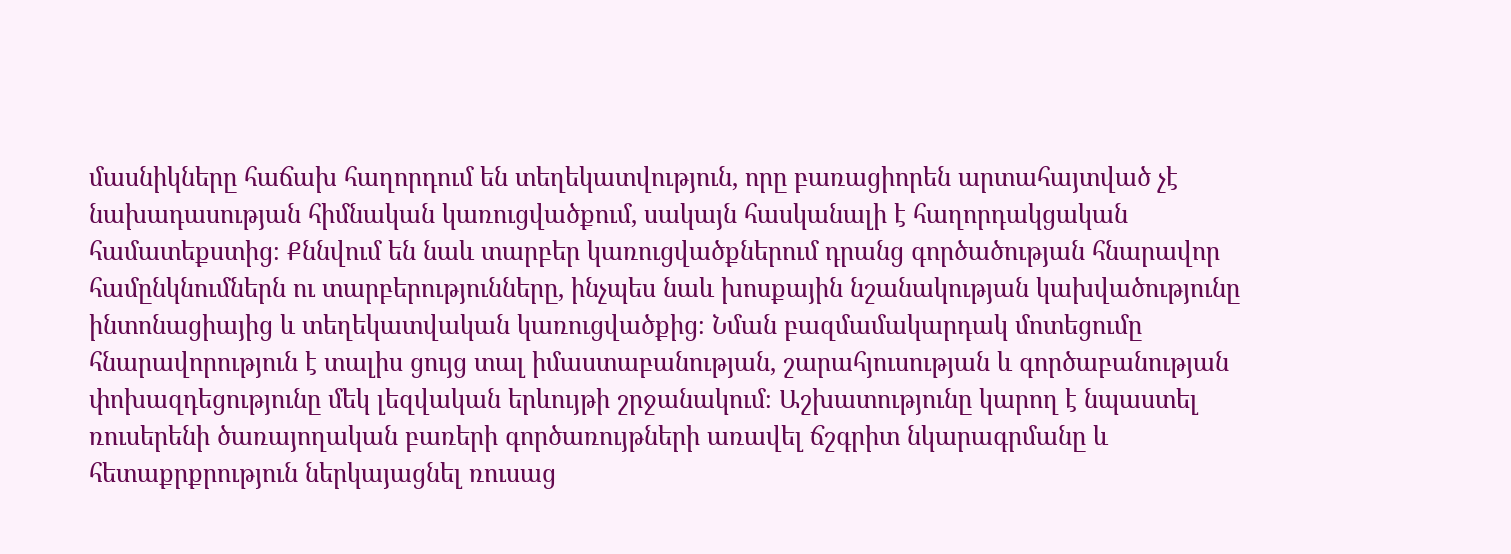մասնիկները հաճախ հաղորդում են տեղեկատվություն, որը բառացիորեն արտահայտված չէ նախադասության հիմնական կառուցվածքում, սակայն հասկանալի է հաղորդակցական համատեքստից։ Քննվում են նաև տարբեր կառուցվածքներում դրանց գործածության հնարավոր համընկնումներն ու տարբերությունները, ինչպես նաև խոսքային նշանակության կախվածությունը ինտոնացիայից և տեղեկատվական կառուցվածքից։ Նման բազմամակարդակ մոտեցումը հնարավորություն է տալիս ցույց տալ իմաստաբանության, շարահյուսության և գործաբանության փոխազդեցությունը մեկ լեզվական երևույթի շրջանակում։ Աշխատությունը կարող է նպաստել ռուսերենի ծառայողական բառերի գործառույթների առավել ճշգրիտ նկարագրմանը և հետաքրքրություն ներկայացնել ռուսաց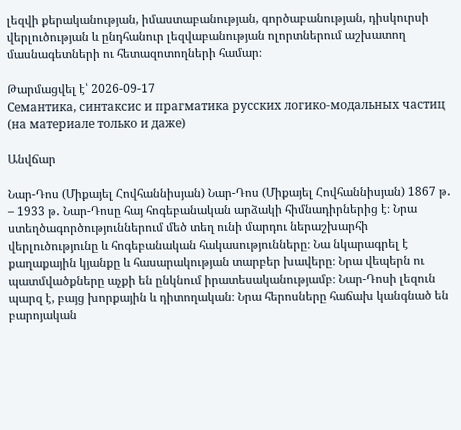լեզվի քերականության, իմաստաբանության, գործաբանության, դիսկուրսի վերլուծության և ընդհանուր լեզվաբանության ոլորտներում աշխատող մասնագետների ու հետազոտողների համար։

Թարմացվել է՝ 2026-09-17
Семантика, синтаксис и прагматика русских логико-модальных частиц (на материале только и даже)

Անվճար

Նար-Դոս (Միքայել Հովհաննիսյան) Նար-Դոս (Միքայել Հովհաննիսյան) 1867 թ․ – 1933 թ․ Նար-Դոսը հայ հոգեբանական արձակի հիմնադիրներից է։ Նրա ստեղծագործություններում մեծ տեղ ունի մարդու ներաշխարհի վերլուծությունը և հոգեբանական հակասությունները։ Նա նկարագրել է քաղաքային կյանքը և հասարակության տարբեր խավերը։ Նրա վեպերն ու պատմվածքները աչքի են ընկնում իրատեսականությամբ։ Նար-Դոսի լեզուն պարզ է, բայց խորքային և դիտողական։ Նրա հերոսները հաճախ կանգնած են բարոյական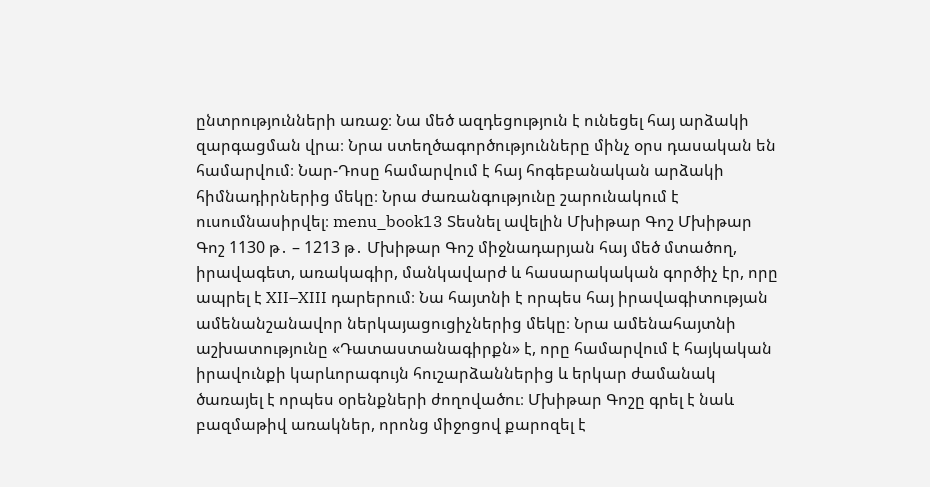ընտրությունների առաջ։ Նա մեծ ազդեցություն է ունեցել հայ արձակի զարգացման վրա։ Նրա ստեղծագործությունները մինչ օրս դասական են համարվում։ Նար-Դոսը համարվում է հայ հոգեբանական արձակի հիմնադիրներից մեկը։ Նրա ժառանգությունը շարունակում է ուսումնասիրվել։ menu_book13 Տեսնել ավելին Մխիթար Գոշ Մխիթար Գոշ 1130 թ․ – 1213 թ․ Մխիթար Գոշ միջնադարյան հայ մեծ մտածող, իրավագետ, առակագիր, մանկավարժ և հասարակական գործիչ էր, որը ապրել է XII–XIII դարերում։ Նա հայտնի է որպես հայ իրավագիտության ամենանշանավոր ներկայացուցիչներից մեկը։ Նրա ամենահայտնի աշխատությունը «Դատաստանագիրքն» է, որը համարվում է հայկական իրավունքի կարևորագույն հուշարձաններից և երկար ժամանակ ծառայել է որպես օրենքների ժողովածու։ Մխիթար Գոշը գրել է նաև բազմաթիվ առակներ, որոնց միջոցով քարոզել է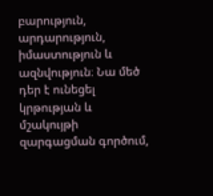բարություն, արդարություն, իմաստություն և ազնվություն։ Նա մեծ դեր է ունեցել կրթության և մշակույթի զարգացման գործում,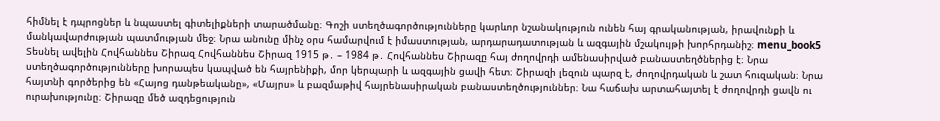հիմնել է դպրոցներ և նպաստել գիտելիքների տարածմանը։ Գոշի ստեղծագործությունները կարևոր նշանակություն ունեն հայ գրականության, իրավունքի և մանկավարժության պատմության մեջ։ Նրա անունը մինչ օրս համարվում է իմաստության, արդարադատության և ազգային մշակույթի խորհրդանիշ։ menu_book5 Տեսնել ավելին Հովհաննես Շիրազ Հովհաննես Շիրազ 1915 թ․ – 1984 թ․ Հովհաննես Շիրազը հայ ժողովրդի ամենասիրված բանաստեղծներից է։ Նրա ստեղծագործությունները խորապես կապված են հայրենիքի, մոր կերպարի և ազգային ցավի հետ։ Շիրազի լեզուն պարզ է, ժողովրդական և շատ հուզական։ Նրա հայտնի գործերից են «Հայոց դանթեականը», «Մայրս» և բազմաթիվ հայրենասիրական բանաստեղծություններ։ Նա հաճախ արտահայտել է ժողովրդի ցավն ու ուրախությունը։ Շիրազը մեծ ազդեցություն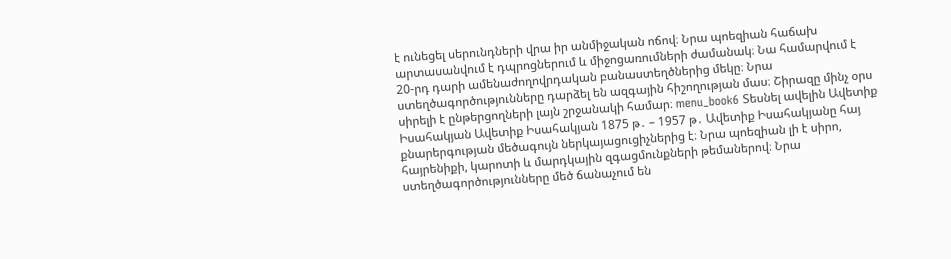է ունեցել սերունդների վրա իր անմիջական ոճով։ Նրա պոեզիան հաճախ արտասանվում է դպրոցներում և միջոցառումների ժամանակ։ Նա համարվում է 20-րդ դարի ամենաժողովրդական բանաստեղծներից մեկը։ Նրա ստեղծագործությունները դարձել են ազգային հիշողության մաս։ Շիրազը մինչ օրս սիրելի է ընթերցողների լայն շրջանակի համար։ menu_book6 Տեսնել ավելին Ավետիք Իսահակյան Ավետիք Իսահակյան 1875 թ․ – 1957 թ․ Ավետիք Իսահակյանը հայ քնարերգության մեծագույն ներկայացուցիչներից է։ Նրա պոեզիան լի է սիրո, հայրենիքի, կարոտի և մարդկային զգացմունքների թեմաներով։ Նրա ստեղծագործությունները մեծ ճանաչում են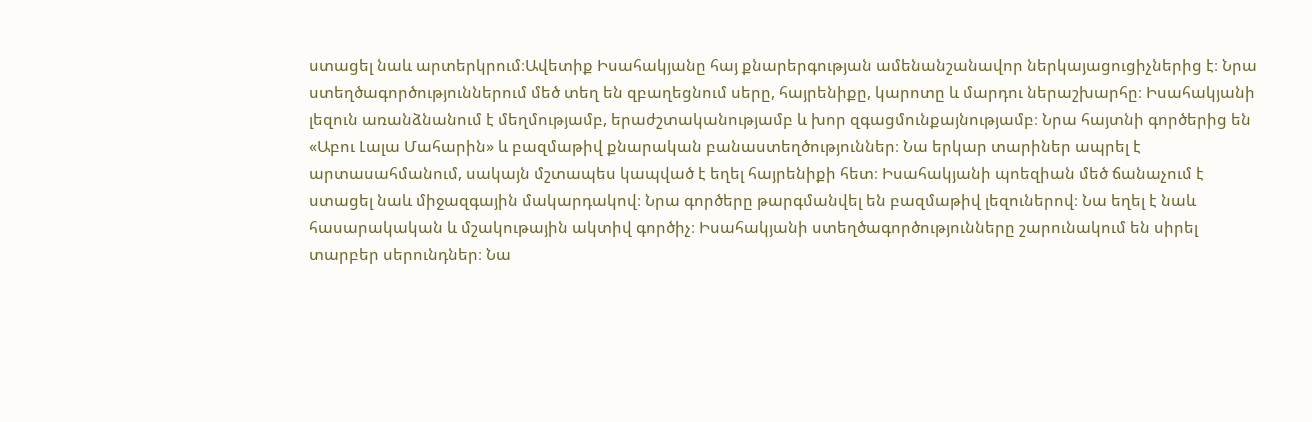ստացել նաև արտերկրում։Ավետիք Իսահակյանը հայ քնարերգության ամենանշանավոր ներկայացուցիչներից է։ Նրա ստեղծագործություններում մեծ տեղ են զբաղեցնում սերը, հայրենիքը, կարոտը և մարդու ներաշխարհը։ Իսահակյանի լեզուն առանձնանում է մեղմությամբ, երաժշտականությամբ և խոր զգացմունքայնությամբ։ Նրա հայտնի գործերից են «Աբու Լալա Մահարին» և բազմաթիվ քնարական բանաստեղծություններ։ Նա երկար տարիներ ապրել է արտասահմանում, սակայն մշտապես կապված է եղել հայրենիքի հետ։ Իսահակյանի պոեզիան մեծ ճանաչում է ստացել նաև միջազգային մակարդակով։ Նրա գործերը թարգմանվել են բազմաթիվ լեզուներով։ Նա եղել է նաև հասարակական և մշակութային ակտիվ գործիչ։ Իսահակյանի ստեղծագործությունները շարունակում են սիրել տարբեր սերունդներ։ Նա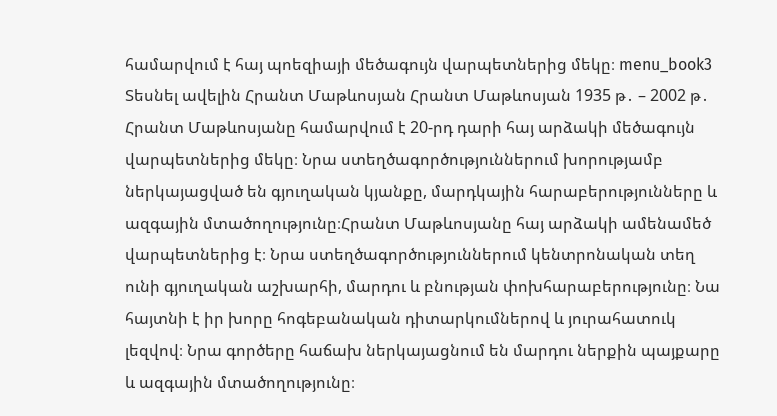համարվում է հայ պոեզիայի մեծագույն վարպետներից մեկը։ menu_book3 Տեսնել ավելին Հրանտ Մաթևոսյան Հրանտ Մաթևոսյան 1935 թ․ – 2002 թ․ Հրանտ Մաթևոսյանը համարվում է 20-րդ դարի հայ արձակի մեծագույն վարպետներից մեկը։ Նրա ստեղծագործություններում խորությամբ ներկայացված են գյուղական կյանքը, մարդկային հարաբերությունները և ազգային մտածողությունը։Հրանտ Մաթևոսյանը հայ արձակի ամենամեծ վարպետներից է։ Նրա ստեղծագործություններում կենտրոնական տեղ ունի գյուղական աշխարհի, մարդու և բնության փոխհարաբերությունը։ Նա հայտնի է իր խորը հոգեբանական դիտարկումներով և յուրահատուկ լեզվով։ Նրա գործերը հաճախ ներկայացնում են մարդու ներքին պայքարը և ազգային մտածողությունը։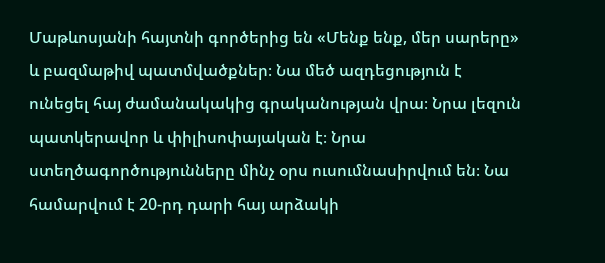Մաթևոսյանի հայտնի գործերից են «Մենք ենք, մեր սարերը» և բազմաթիվ պատմվածքներ։ Նա մեծ ազդեցություն է ունեցել հայ ժամանակակից գրականության վրա։ Նրա լեզուն պատկերավոր և փիլիսոփայական է։ Նրա ստեղծագործությունները մինչ օրս ուսումնասիրվում են։ Նա համարվում է 20-րդ դարի հայ արձակի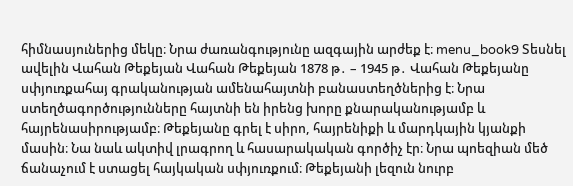հիմնասյուներից մեկը։ Նրա ժառանգությունը ազգային արժեք է։ menu_book9 Տեսնել ավելին Վահան Թեքեյան Վահան Թեքեյան 1878 թ․ – 1945 թ․ Վահան Թեքեյանը սփյուռքահայ գրականության ամենահայտնի բանաստեղծներից է։ Նրա ստեղծագործությունները հայտնի են իրենց խորը քնարականությամբ և հայրենասիրությամբ։ Թեքեյանը գրել է սիրո, հայրենիքի և մարդկային կյանքի մասին։ Նա նաև ակտիվ լրագրող և հասարակական գործիչ էր։ Նրա պոեզիան մեծ ճանաչում է ստացել հայկական սփյուռքում։ Թեքեյանի լեզուն նուրբ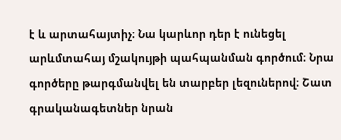է և արտահայտիչ։ Նա կարևոր դեր է ունեցել արևմտահայ մշակույթի պահպանման գործում։ Նրա գործերը թարգմանվել են տարբեր լեզուներով։ Շատ գրականագետներ նրան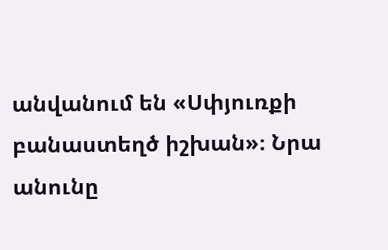անվանում են «Սփյուռքի բանաստեղծ իշխան»։ Նրա անունը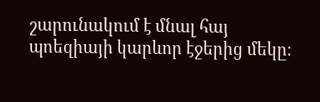շարունակում է մնալ հայ պոեզիայի կարևոր էջերից մեկը։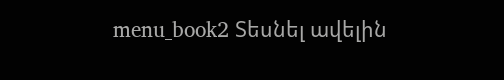menu_book2 Տեսնել ավելին